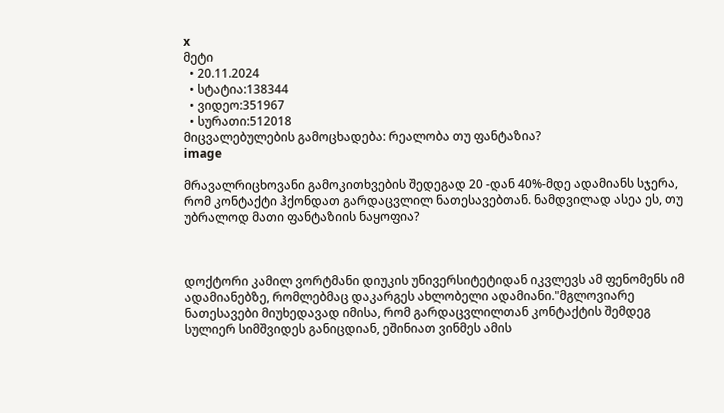x
მეტი
  • 20.11.2024
  • სტატია:138344
  • ვიდეო:351967
  • სურათი:512018
მიცვალებულების გამოცხადება: რეალობა თუ ფანტაზია?
image

მრავალრიცხოვანი გამოკითხვების შედეგად 20 -დან 40%-მდე ადამიანს სჯერა, რომ კონტაქტი ჰქონდათ გარდაცვლილ ნათესავებთან. ნამდვილად ასეა ეს, თუ უბრალოდ მათი ფანტაზიის ნაყოფია?



დოქტორი კამილ ვორტმანი დიუკის უნივერსიტეტიდან იკვლევს ამ ფენომენს იმ ადამიანებზე, რომლებმაც დაკარგეს ახლობელი ადამიანი."მგლოვიარე ნათესავები მიუხედავად იმისა, რომ გარდაცვლილთან კონტაქტის შემდეგ სულიერ სიმშვიდეს განიცდიან, ეშინიათ ვინმეს ამის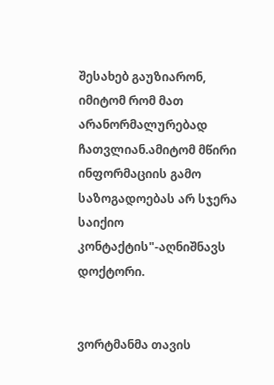შესახებ გაუზიარონ, იმიტომ რომ მათ არანორმალურებად ჩათვლიან.ამიტომ მწირი ინფორმაციის გამო საზოგადოებას არ სჯერა საიქიო კონტაქტის"-აღნიშნავს დოქტორი.


ვორტმანმა თავის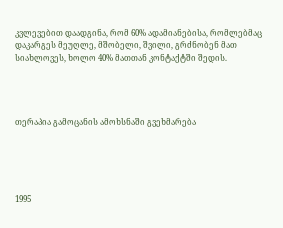კვლევებით დაადგინა, რომ 60% ადამიანებისა, რომლებმაც დაკარგეს მეუღლე, მშობელი, შვილი, გრძნობენ მათ სიახლოვეს, ხოლო 40% მათთან კონტაქტში შედის.




თერაპია გამოცანის ამოხსნაში გვეხმარება





1995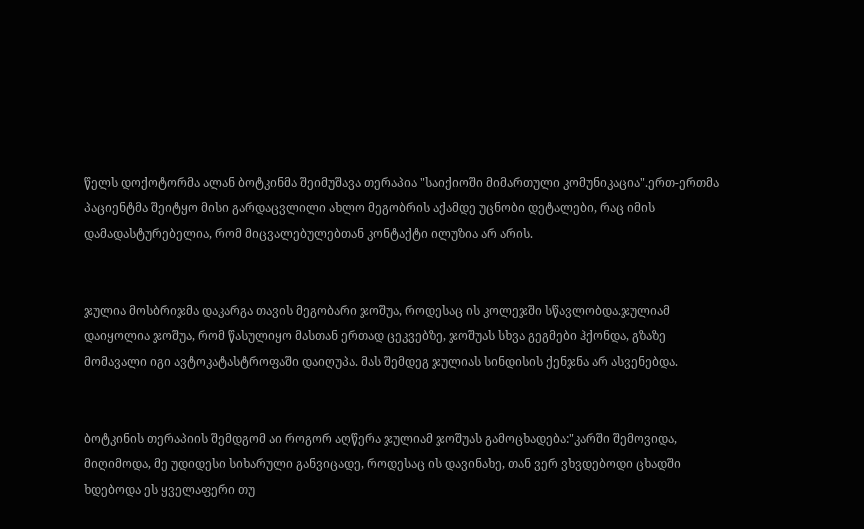წელს დოქოტორმა ალან ბოტკინმა შეიმუშავა თერაპია "საიქიოში მიმართული კომუნიკაცია".ერთ-ერთმა პაციენტმა შეიტყო მისი გარდაცვლილი ახლო მეგობრის აქამდე უცნობი დეტალები, რაც იმის დამადასტურებელია, რომ მიცვალებულებთან კონტაქტი ილუზია არ არის.


ჯულია მოსბრიჯმა დაკარგა თავის მეგობარი ჯოშუა, როდესაც ის კოლეჯში სწავლობდა.ჯულიამ დაიყოლია ჯოშუა, რომ წასულიყო მასთან ერთად ცეკვებზე, ჯოშუას სხვა გეგმები ჰქონდა, გზაზე მომავალი იგი ავტოკატასტროფაში დაიღუპა. მას შემდეგ ჯულიას სინდისის ქენჯნა არ ასვენებდა.


ბოტკინის თერაპიის შემდგომ აი როგორ აღწერა ჯულიამ ჯოშუას გამოცხადება:"კარში შემოვიდა, მიღიმოდა, მე უდიდესი სიხარული განვიცადე, როდესაც ის დავინახე, თან ვერ ვხვდებოდი ცხადში ხდებოდა ეს ყველაფერი თუ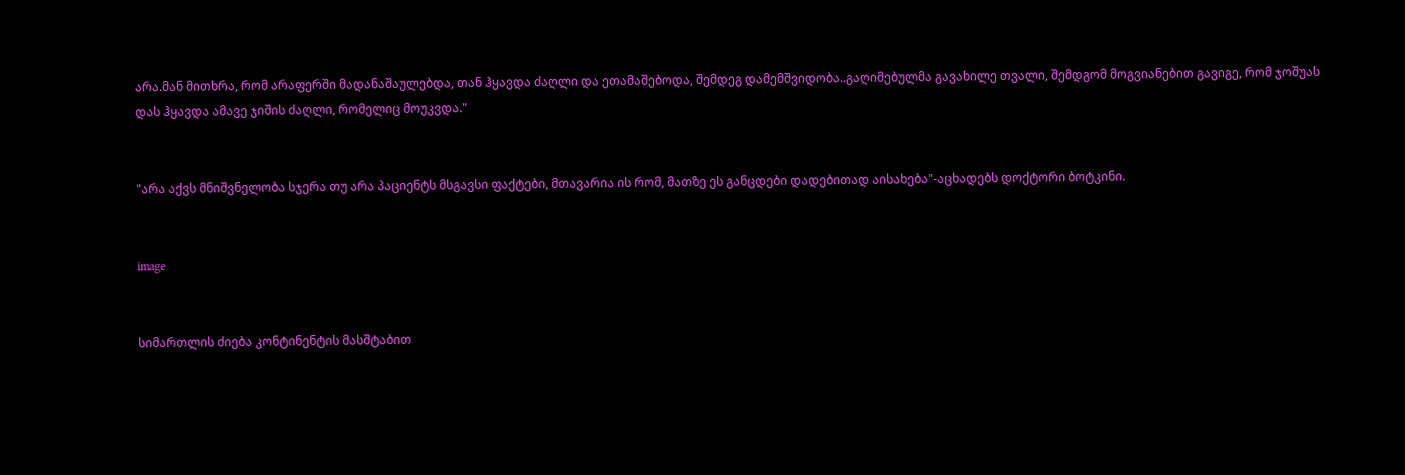არა.მან მითხრა, რომ არაფერში მადანაშაულებდა, თან ჰყავდა ძაღლი და ეთამაშებოდა, შემდეგ დამემშვიდობა..გაღიმებულმა გავახილე თვალი, შემდგომ მოგვიანებით გავიგე, რომ ჯოშუას დას ჰყავდა ამავე ჯიშის ძაღლი, რომელიც მოუკვდა."


"არა აქვს მნიშვნელობა სჯერა თუ არა პაციენტს მსგავსი ფაქტები, მთავარია ის რომ, მათზე ეს განცდები დადებითად აისახება"-აცხადებს დოქტორი ბოტკინი.


image


სიმართლის ძიება კონტინენტის მასშტაბით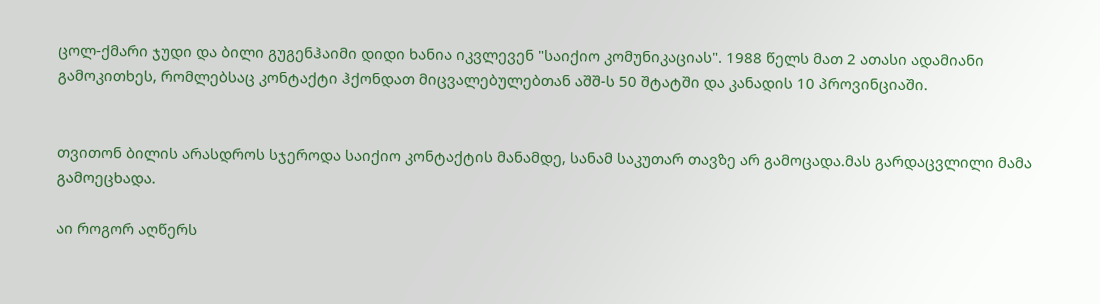ცოლ-ქმარი ჯუდი და ბილი გუგენჰაიმი დიდი ხანია იკვლევენ "საიქიო კომუნიკაციას". 1988 წელს მათ 2 ათასი ადამიანი გამოკითხეს, რომლებსაც კონტაქტი ჰქონდათ მიცვალებულებთან აშშ-ს 50 შტატში და კანადის 10 პროვინციაში.


თვითონ ბილის არასდროს სჯეროდა საიქიო კონტაქტის მანამდე, სანამ საკუთარ თავზე არ გამოცადა.მას გარდაცვლილი მამა გამოეცხადა.

აი როგორ აღწერს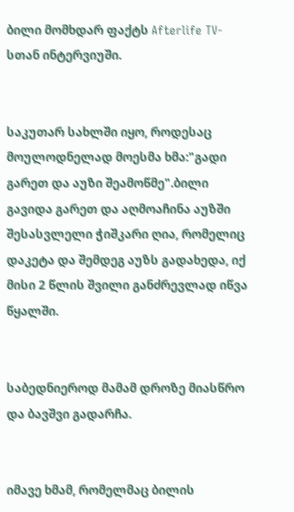ბილი მომხდარ ფაქტს Afterlife TV-სთან ინტერვიუში.


საკუთარ სახლში იყო, როდესაც მოულოდნელად მოესმა ხმა:"გადი გარეთ და აუზი შეამოწმე".ბილი გავიდა გარეთ და აღმოაჩინა აუზში შესასვლელი ჭიშკარი ღია, რომელიც დაკეტა და შემდეგ აუზს გადახედა, იქ მისი 2 წლის შვილი განძრევლად იწვა წყალში.


საბედნიეროდ მამამ დროზე მიასწრო და ბავშვი გადარჩა.


იმავე ხმამ, რომელმაც ბილის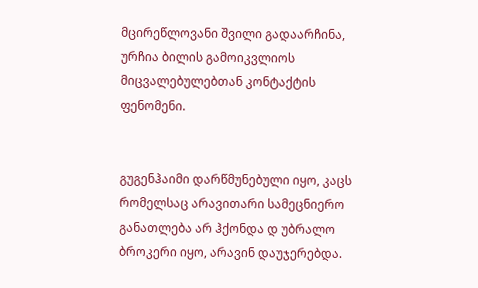მცირეწლოვანი შვილი გადაარჩინა, ურჩია ბილის გამოიკვლიოს მიცვალებულებთან კონტაქტის ფენომენი.


გუგენჰაიმი დარწმუნებული იყო, კაცს რომელსაც არავითარი სამეცნიერო განათლება არ ჰქონდა დ უბრალო ბროკერი იყო, არავინ დაუჯერებდა.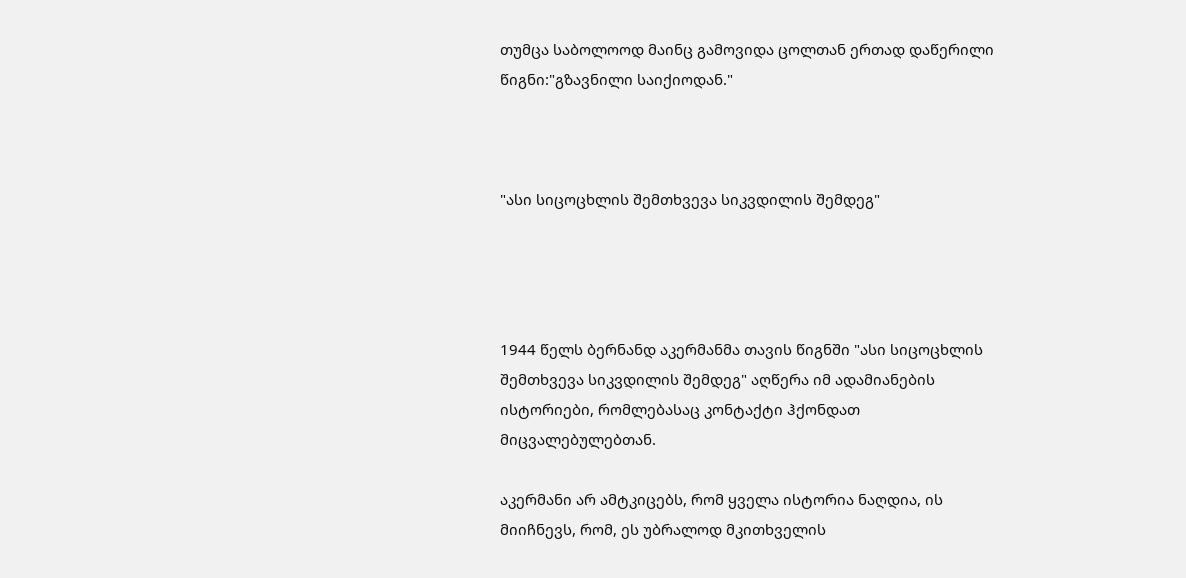თუმცა საბოლოოდ მაინც გამოვიდა ცოლთან ერთად დაწერილი წიგნი:"გზავნილი საიქიოდან."



"ასი სიცოცხლის შემთხვევა სიკვდილის შემდეგ"




1944 წელს ბერნანდ აკერმანმა თავის წიგნში "ასი სიცოცხლის შემთხვევა სიკვდილის შემდეგ" აღწერა იმ ადამიანების ისტორიები, რომლებასაც კონტაქტი ჰქონდათ მიცვალებულებთან.

აკერმანი არ ამტკიცებს, რომ ყველა ისტორია ნაღდია, ის მიიჩნევს, რომ, ეს უბრალოდ მკითხველის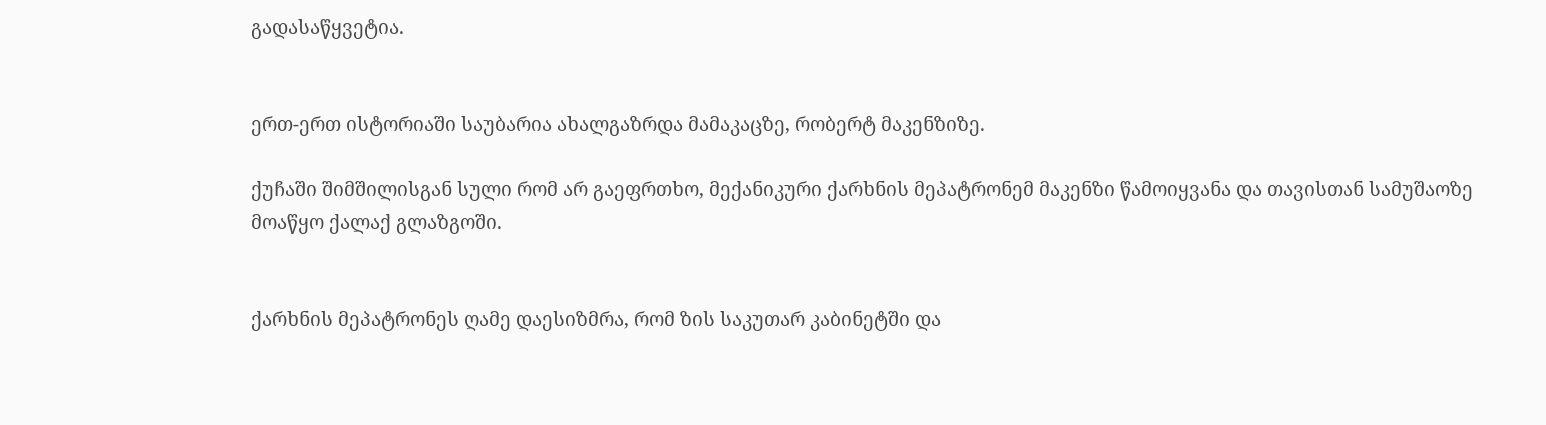გადასაწყვეტია.


ერთ-ერთ ისტორიაში საუბარია ახალგაზრდა მამაკაცზე, რობერტ მაკენზიზე.

ქუჩაში შიმშილისგან სული რომ არ გაეფრთხო, მექანიკური ქარხნის მეპატრონემ მაკენზი წამოიყვანა და თავისთან სამუშაოზე მოაწყო ქალაქ გლაზგოში.


ქარხნის მეპატრონეს ღამე დაესიზმრა, რომ ზის საკუთარ კაბინეტში და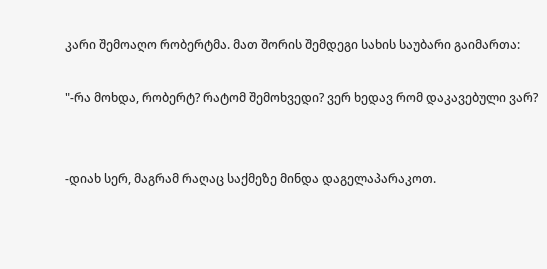კარი შემოაღო რობერტმა. მათ შორის შემდეგი სახის საუბარი გაიმართა:

"-რა მოხდა, რობერტ? რატომ შემოხვედი? ვერ ხედავ რომ დაკავებული ვარ?


-დიახ სერ, მაგრამ რაღაც საქმეზე მინდა დაგელაპარაკოთ.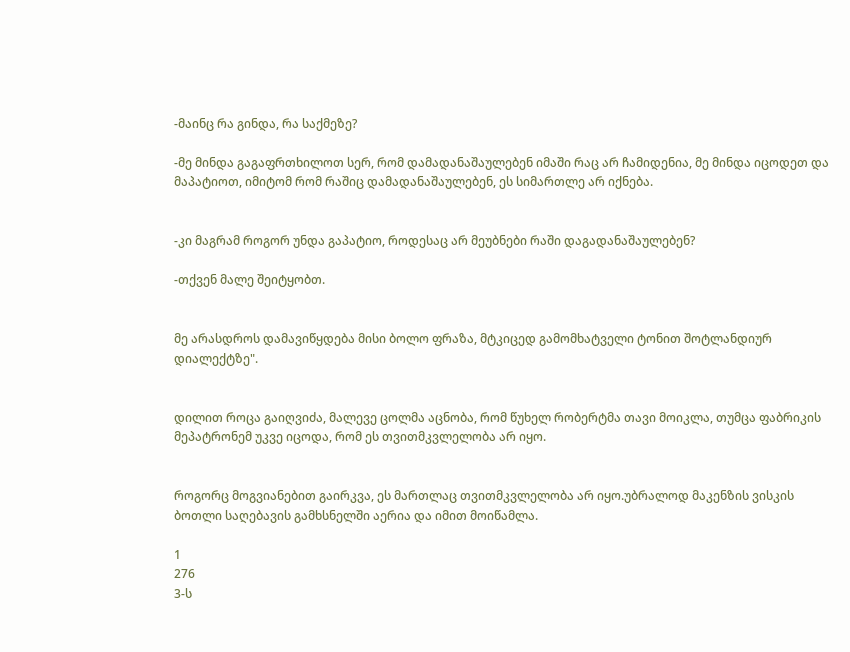-მაინც რა გინდა, რა საქმეზე?

-მე მინდა გაგაფრთხილოთ სერ, რომ დამადანაშაულებენ იმაში რაც არ ჩამიდენია, მე მინდა იცოდეთ და მაპატიოთ, იმიტომ რომ რაშიც დამადანაშაულებენ, ეს სიმართლე არ იქნება.


-კი მაგრამ როგორ უნდა გაპატიო, როდესაც არ მეუბნები რაში დაგადანაშაულებენ?

-თქვენ მალე შეიტყობთ.


მე არასდროს დამავიწყდება მისი ბოლო ფრაზა, მტკიცედ გამომხატველი ტონით შოტლანდიურ დიალექტზე".


დილით როცა გაიღვიძა, მალევე ცოლმა აცნობა, რომ წუხელ რობერტმა თავი მოიკლა, თუმცა ფაბრიკის მეპატრონემ უკვე იცოდა, რომ ეს თვითმკვლელობა არ იყო.


როგორც მოგვიანებით გაირკვა, ეს მართლაც თვითმკვლელობა არ იყო.უბრალოდ მაკენზის ვისკის ბოთლი საღებავის გამხსნელში აერია და იმით მოიწამლა.

1
276
3-ს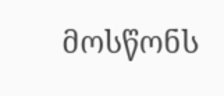მოსწონს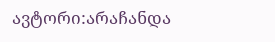ავტორი:არაჩანდა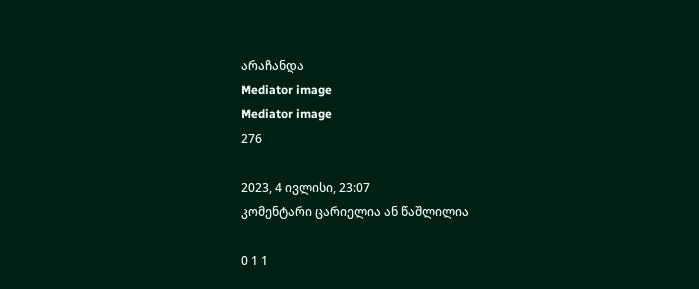არაჩანდა
Mediator image
Mediator image
276

2023, 4 ივლისი, 23:07
კომენტარი ცარიელია ან წაშლილია

0 1 1